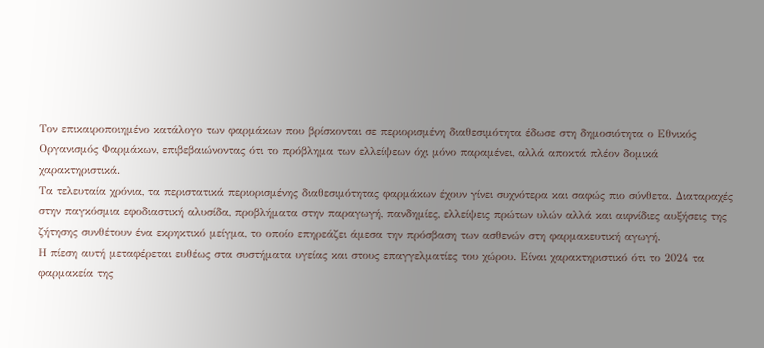Τον επικαιροποιημένο κατάλογο των φαρμάκων που βρίσκονται σε περιορισμένη διαθεσιμότητα έδωσε στη δημοσιότητα ο Εθνικός Οργανισμός Φαρμάκων, επιβεβαιώνοντας ότι το πρόβλημα των ελλείψεων όχι μόνο παραμένει, αλλά αποκτά πλέον δομικά χαρακτηριστικά.
Τα τελευταία χρόνια, τα περιστατικά περιορισμένης διαθεσιμότητας φαρμάκων έχουν γίνει συχνότερα και σαφώς πιο σύνθετα. Διαταραχές στην παγκόσμια εφοδιαστική αλυσίδα, προβλήματα στην παραγωγή, πανδημίες, ελλείψεις πρώτων υλών αλλά και αιφνίδιες αυξήσεις της ζήτησης συνθέτουν ένα εκρηκτικό μείγμα, το οποίο επηρεάζει άμεσα την πρόσβαση των ασθενών στη φαρμακευτική αγωγή.
Η πίεση αυτή μεταφέρεται ευθέως στα συστήματα υγείας και στους επαγγελματίες του χώρου. Είναι χαρακτηριστικό ότι το 2024 τα φαρμακεία της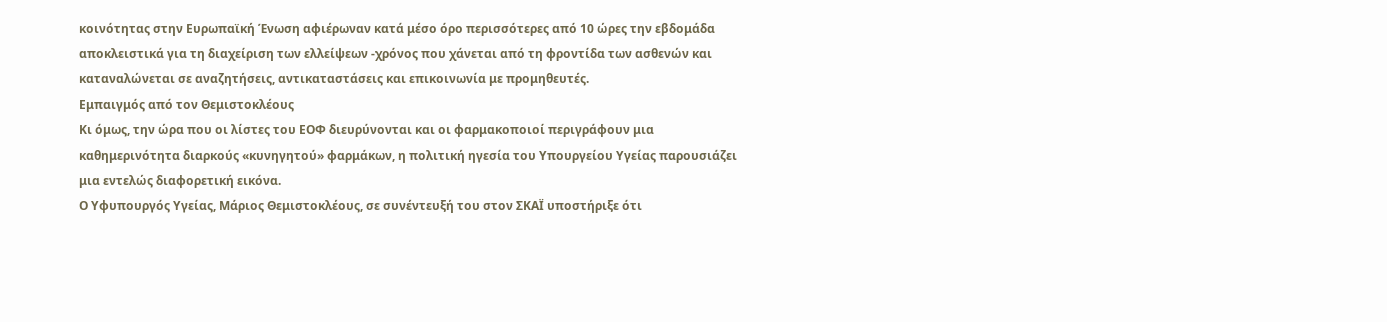κοινότητας στην Ευρωπαϊκή Ένωση αφιέρωναν κατά μέσο όρο περισσότερες από 10 ώρες την εβδομάδα αποκλειστικά για τη διαχείριση των ελλείψεων -χρόνος που χάνεται από τη φροντίδα των ασθενών και καταναλώνεται σε αναζητήσεις, αντικαταστάσεις και επικοινωνία με προμηθευτές.
Εμπαιγμός από τον Θεμιστοκλέους
Κι όμως, την ώρα που οι λίστες του ΕΟΦ διευρύνονται και οι φαρμακοποιοί περιγράφουν μια καθημερινότητα διαρκούς «κυνηγητού» φαρμάκων, η πολιτική ηγεσία του Υπουργείου Υγείας παρουσιάζει μια εντελώς διαφορετική εικόνα.
Ο Υφυπουργός Υγείας, Μάριος Θεμιστοκλέους, σε συνέντευξή του στον ΣΚΑΪ υποστήριξε ότι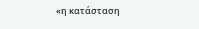«η κατάσταση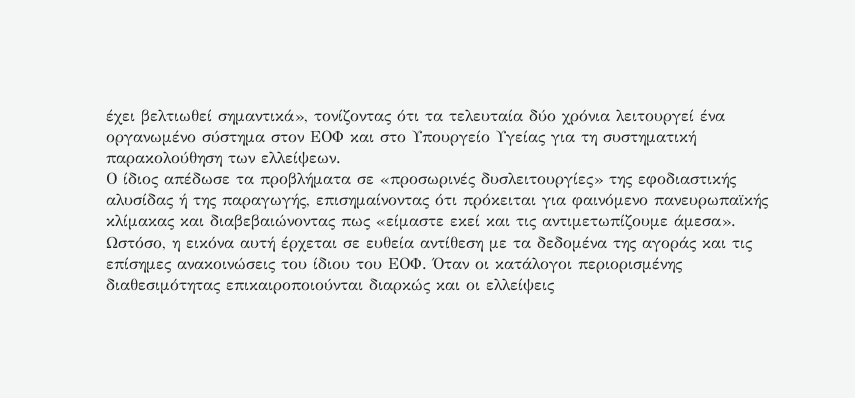έχει βελτιωθεί σημαντικά», τονίζοντας ότι τα τελευταία δύο χρόνια λειτουργεί ένα οργανωμένο σύστημα στον ΕΟΦ και στο Υπουργείο Υγείας για τη συστηματική παρακολούθηση των ελλείψεων.
Ο ίδιος απέδωσε τα προβλήματα σε «προσωρινές δυσλειτουργίες» της εφοδιαστικής αλυσίδας ή της παραγωγής, επισημαίνοντας ότι πρόκειται για φαινόμενο πανευρωπαϊκής κλίμακας και διαβεβαιώνοντας πως «είμαστε εκεί και τις αντιμετωπίζουμε άμεσα».
Ωστόσο, η εικόνα αυτή έρχεται σε ευθεία αντίθεση με τα δεδομένα της αγοράς και τις επίσημες ανακοινώσεις του ίδιου του ΕΟΦ. Όταν οι κατάλογοι περιορισμένης διαθεσιμότητας επικαιροποιούνται διαρκώς και οι ελλείψεις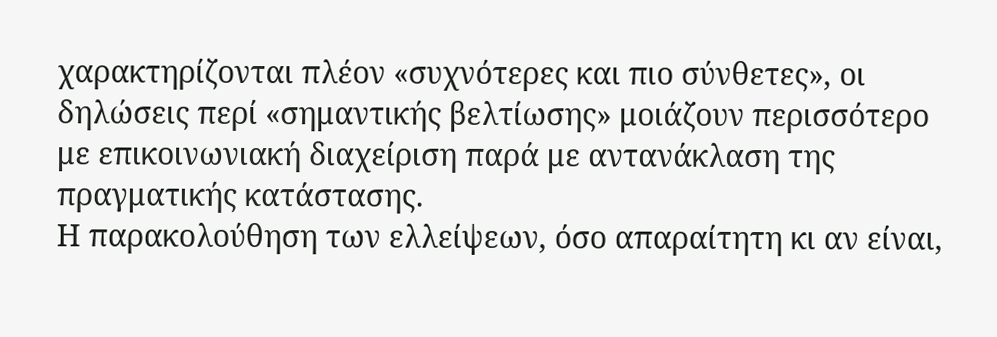χαρακτηρίζονται πλέον «συχνότερες και πιο σύνθετες», οι δηλώσεις περί «σημαντικής βελτίωσης» μοιάζουν περισσότερο με επικοινωνιακή διαχείριση παρά με αντανάκλαση της πραγματικής κατάστασης.
Η παρακολούθηση των ελλείψεων, όσο απαραίτητη κι αν είναι,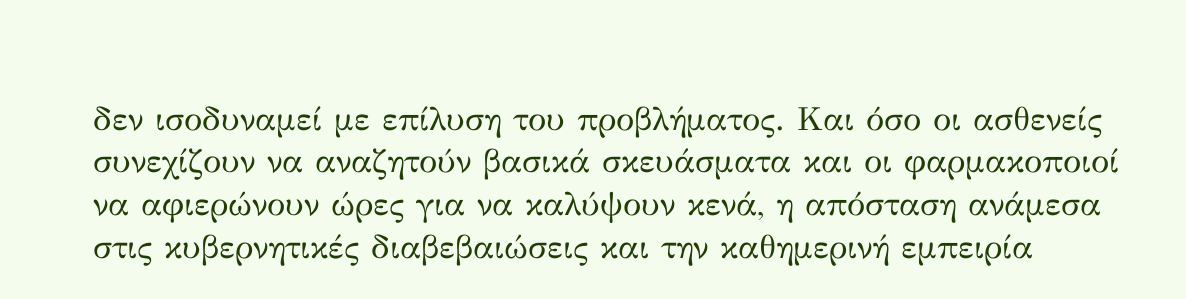δεν ισοδυναμεί με επίλυση του προβλήματος. Και όσο οι ασθενείς συνεχίζουν να αναζητούν βασικά σκευάσματα και οι φαρμακοποιοί να αφιερώνουν ώρες για να καλύψουν κενά, η απόσταση ανάμεσα στις κυβερνητικές διαβεβαιώσεις και την καθημερινή εμπειρία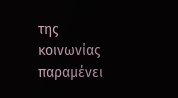της κοινωνίας παραμένει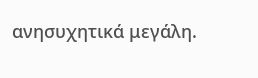ανησυχητικά μεγάλη.